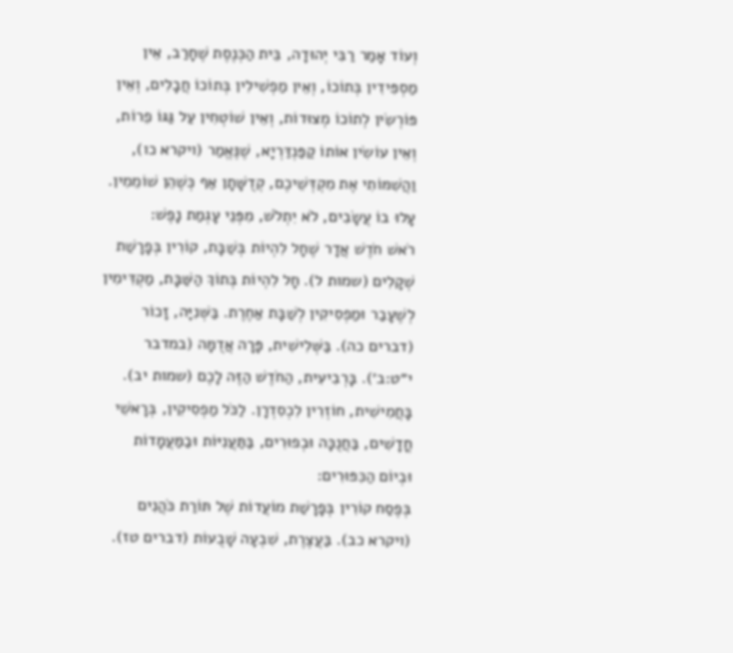וְעוֹד אָמַר רַבִּי יְהוּדָה, בֵּית הַכְּנֶסֶת שֶׁחָרַב, אֵין מַסְפִּידִין בְּתוֹכוֹ, וְאֵין מַפְשִׁילִין בְּתוֹכוֹ חֲבָלִים, וְאֵין פּוֹרְשִׂין לְתוֹכוֹ מְצוּדוֹת, וְאֵין שׁוֹטְחִין עַל גַּגּוֹ פֵרוֹת, וְאֵין עוֹשִׂין אוֹתוֹ קַפַּנְדַּרְיָא, שֶׁנֶּאֱמַר (ויקרא כו), וַהֲשִׁמּוֹתִי אֶת מִקְדְּשֵׁיכֶם, קְדֻשָּׁתָן אַף כְּשֶׁהֵן שׁוֹמֵמִין. עָלוּ בוֹ עֲשָׂבִים, לֹא יִתְלֹשׁ, מִפְּנֵי עָגְמַת נָפֶשׁ:
רֹאשׁ חֹדֶשׁ אֲדָר שֶׁחָל לִהְיוֹת בְּשַׁבָּת, קוֹרִין בְּפָרָשַׁת שְׁקָלִים (שמות ל). חָל לִהְיוֹת בְּתוֹךְ הַשַּׁבָּת, מַקְדִּימִין לְשֶׁעָבַר וּמַפְסִיקִין לְשַׁבָּת אַחֶרֶת. בַּשְּׁנִיָּה, זָכוֹר (דברים כה). בַּשְּׁלִישִׁית, פָּרָה אֲדֻמָּה (במדבר י״ט:ב׳). בָּרְבִיעִית, הַחֹדֶשׁ הַזֶּה לָכֶם (שמות יב). בָּחֲמִישִׁית, חוֹזְרִין לִכְסִדְרָן. לַכֹּל מַפְסִיקִין, בְּרָאשֵׁי חֳדָשִׁים, בַּחֲנֻכָּה וּבְפוּרִים, בַּתַּעֲנִיּוֹת וּבַמַּעֲמָדוֹת וּבְיוֹם הַכִּפּוּרִים:
בְּפֶסַח קוֹרִין בְּפָרָשַׁת מוֹעֲדוֹת שֶׁל תּוֹרַת כֹּהֲנִים (ויקרא כב). בַּעֲצֶרֶת, שִׁבְעָה שָׁבֻעוֹת (דברים טז).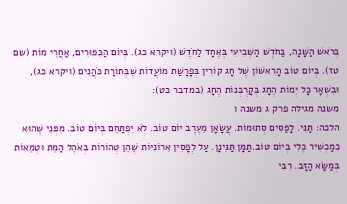בְּרֹאשׁ הַשָּׁנָה, בַּחֹדֶשׁ הַשְּׁבִיעִי בְּאֶחָד לַחֹדֶשׁ (ויקרא כג). בְּיוֹם הַכִּפּוּרִים, אַחֲרֵי מוֹת (שם טז). בְּיוֹם טוֹב הָרִאשׁוֹן שֶׁל חָג קוֹרִין בְּפָרָשַׁת מוֹעֲדוֹת שֶׁבְּתוֹרַת כֹּהֲנִים (ויקרא כג), וּבִשְׁאָר כָּל יְמוֹת הֶחָג בְּקָרְבְּנוֹת הֶחָג (במדבר כט):
משנה מגילה פרק ג משנה ו
הלכה: תַּנִּי. לָפַּסִּים סְתוּמוֹת. עֲשָׂאָן מֵעֶרֶב יוֹם טוֹב. לֹא יִפְתַּחֵם בְּיוֹם טוֹב. מִפְּנֵי שֶׁהוּא כִמַכְשִׁיר כֶּלִי בְיוֹם טוֹב.תַּמָּן תַּנִּינָן. עַל לְפָסִין אִרוֹנִיּוֹת שֶׁהֵן טְהוֹרוֹת בְּאֹהֶל הַמֵּת וּטְמֵאוֹת בְּמַשָּׂא הַזָּב. רִבִּי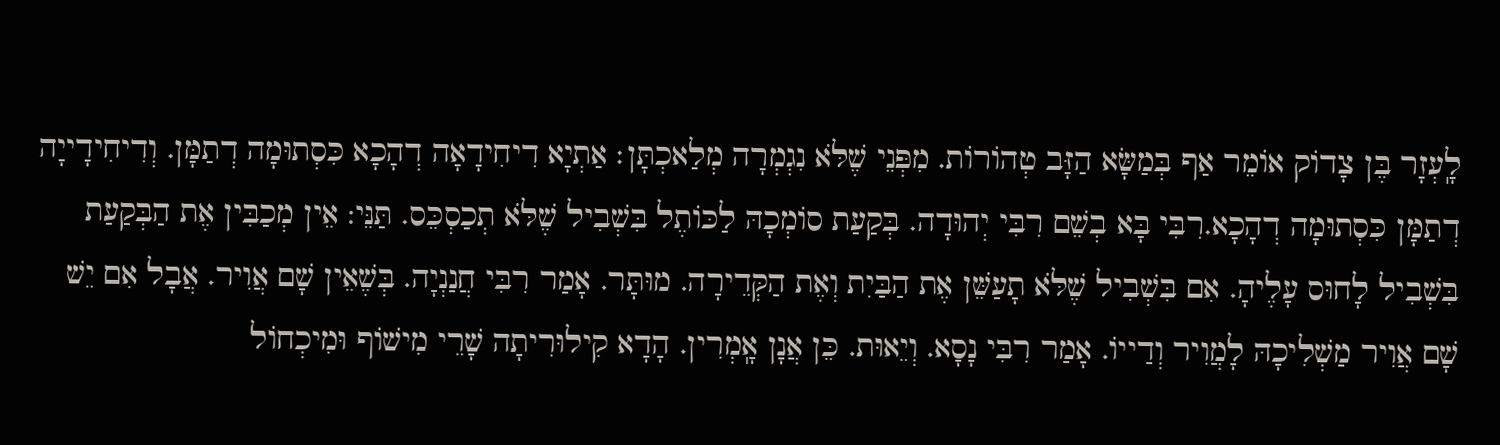לָֽעְזָר בֶּן צָדוֹק אוֹמֵר אַף בְּמַשָּׂא הַזָּב טְהוֹרוֹת. מִפְּנֵי שֶׁלֹּא נִגְמְרָה מְלַאכְתָּן׃ אַתְיָא דִיחִידָאָה דְהָכָא כִּסְתוּמָה דְתַמָּן. וְדִיחִידָייָה דְתַמָּן כִּסְתוּמָה דְהָכָא.רִבִּי בָּא בְשֵׁם רִבִּי יְהוּדָה. בְּקַעַת סוֹמְכָהּ לַכּוֹתֶל בִּשְׁבִיל שֶׁלֹּא תְכַסְכֵּס. תַּנֵּי: אֵין מְכַבִּין אֶת הַבְּקַעַת בִּשְׁבִיל לָחוּס עָלֶיהָ. אִם בִּשְׁבִיל שֶׁלֹּא תָעַשֵּׁן אֶת הַבַּיִת וְאֶת הַקְּדֵירָה. מוּתָּר. אָמַר רִבִּי חֲנַנְיָה. בְּשֶׁאֵין שָׁם אֲוִיר. אֲבָל אִם יֵשׁ שָׁם אֲוִיר מַשְׁלִיכָהּ לָמֲוִיר וְדַייוֹ. אָמַר רִבִּי נָסָא. וְיֵאוּת. כֵּן אֲנָן אָֽמְרִין. הָדָא קִילוּרִיתָה שָׁרֵי מִישׁוֹף וּמִיכְחוֹל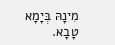מִינָהּ בְּיָמָא טָבָא.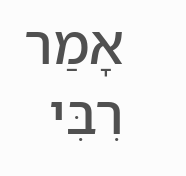אָמַר רִבִּי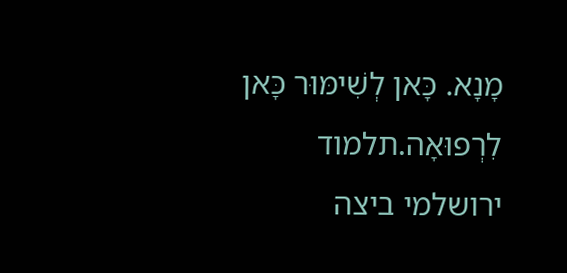מָנָא. כָּאן לְשִׁימּוּר כָּאן לִרְפוּאָה.תלמוד ירושלמי ביצה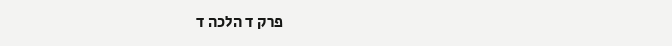פרק ד הלכה ד